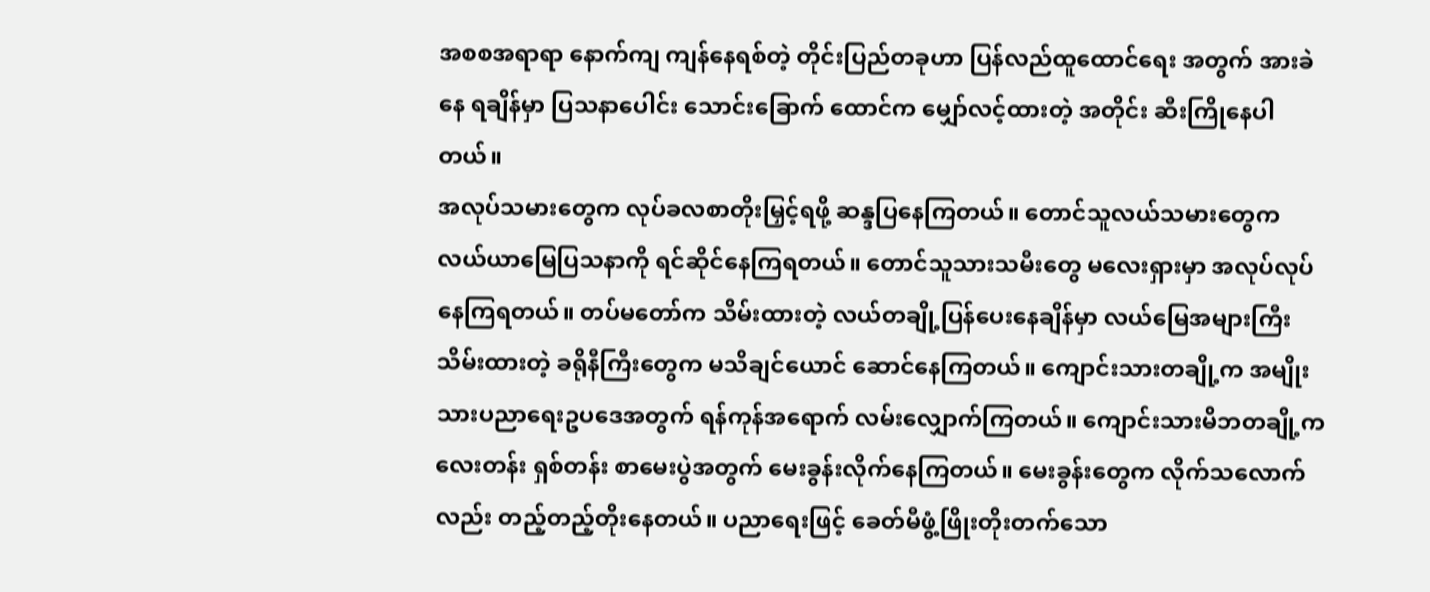အစစအရာရာ နောက်ကျ ကျန်နေရစ်တဲ့ တိုင်းပြည်တခုဟာ ပြန်လည်ထူထောင်ရေး အတွက် အားခဲနေ ရချိန်မှာ ပြသနာပေါင်း သောင်းခြောက် ထောင်က မျှော်လင့်ထားတဲ့ အတိုင်း ဆီးကြိုနေပါတယ်။
အလုပ်သမားတွေက လုပ်ခလစာတိုးမြှင့်ရဖို့ ဆန္ဒပြနေကြတယ်။ တောင်သူလယ်သမားတွေက လယ်ယာမြေပြသနာကို ရင်ဆိုင်နေကြရတယ်။ တောင်သူသားသမီးတွေ မလေးရှားမှာ အလုပ်လုပ်နေကြရတယ်။ တပ်မတော်က သိမ်းထားတဲ့ လယ်တချို့ပြန်ပေးနေချိန်မှာ လယ်မြေအများကြီးသိမ်းထားတဲ့ ခရိုနီကြီးတွေက မသိချင်ယောင် ဆောင်နေကြတယ်။ ကျောင်းသားတချို့က အမျိုးသားပညာရေးဥပဒေအတွက် ရန်ကုန်အရောက် လမ်းလျှောက်ကြတယ်။ ကျောင်းသားမိဘတချို့က လေးတန်း ရှစ်တန်း စာမေးပွဲအတွက် မေးခွန်းလိုက်နေကြတယ်။ မေးခွန်းတွေက လိုက်သလောက်လည်း တည့်တည့်တိုးနေတယ်။ ပညာရေးဖြင့် ခေတ်မီဖွံ့ဖြိုးတိုးတက်သော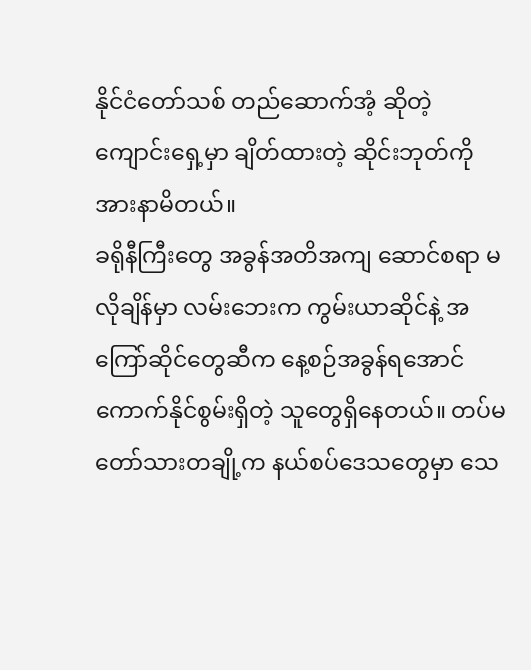နိုင်ငံတော်သစ် တည်ဆောက်အံ့ ဆိုတဲ့ ကျောင်းရှေ့မှာ ချိတ်ထားတဲ့ ဆိုင်းဘုတ်ကို အားနာမိတယ်။
ခရိုနီကြီးတွေ အခွန်အတိအကျ ဆောင်စရာ မလိုချိန်မှာ လမ်းဘေးက ကွမ်းယာဆိုင်နဲ့ အကြော်ဆိုင်တွေဆီက နေ့စဉ်အခွန်ရအောင်ကောက်နိုင်စွမ်းရှိတဲ့ သူတွေရှိနေတယ်။ တပ်မတော်သားတချို့က နယ်စပ်ဒေသတွေမှာ သေ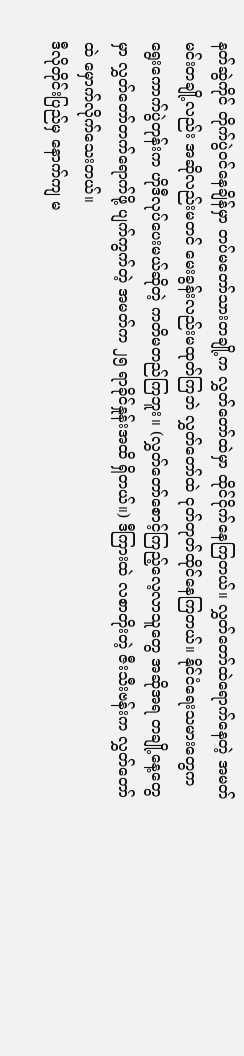နတ်ဆွဲကိုင် တိုက်ပွဲဝင်နေချိန်မှာ တပ်မတော်သားတချို့က လွှတ်တော်ထဲမှာ ထိုင်ငိုက်နေကြတယ်။ လွှတ်တော်ထဲရောက်နေတဲ့ အမတ်မင်းတချို့လည်း အဆိုလည်းမတင် မေးခွန်းလည်းမထုတ်ကြဘဲ လွှတ်တော်ထဲ ငုတ်တုတ်ထိုင်နေကြတယ်။ နိုင်ငံရေးသမားတွေက ရွေးကောက်ပွဲတုန်းက ဟိုဒီလုပ်ပေးမယ်ဆိုတဲ့ ကတိမတည်ကြဘူး။ (လွှတ်တော်စောင့်ကြည့်လေ့လာသူတွေ အဆိုအရ တချို့နေ့တွေမှာ လွှတ်တော်တက်ရောက်ဖို့ ပျက်ကွက်တဲ့ အမတ်က ၂၅ ရာခိုင်နှုန်းအထိ ရှိတယ်။) ဒီကြားထဲ လစာတိုးတဲ့ ဇီးသီးဗန်းက လွှတ်တော်ထဲ မှောက်လိုက်သေးတယ်။
ဒီလိုတိုင်းပြည်မှ နောက်ကျ မ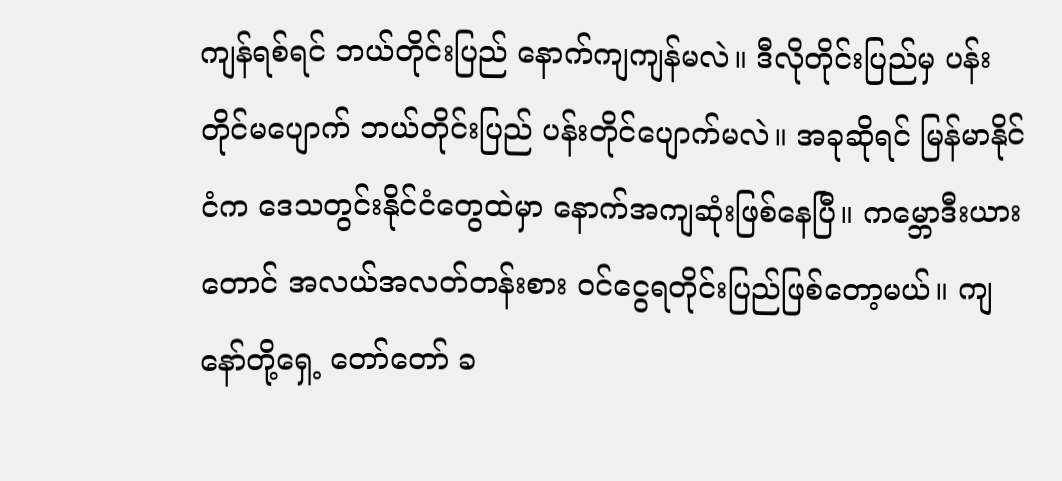ကျန်ရစ်ရင် ဘယ်တိုင်းပြည် နောက်ကျကျန်မလဲ။ ဒီလိုတိုင်းပြည်မှ ပန်းတိုင်မပျောက် ဘယ်တိုင်းပြည် ပန်းတိုင်ပျောက်မလဲ။ အခုဆိုရင် မြန်မာနိုင်ငံက ဒေသတွင်းနိုင်ငံတွေထဲမှာ နောက်အကျဆုံးဖြစ်နေပြီ။ ကမ္ဘောဒီးယားတောင် အလယ်အလတ်တန်းစား ဝင်ငွေရတိုင်းပြည်ဖြစ်တော့မယ်။ ကျနော်တို့ရှေ့ တော်တော် ခ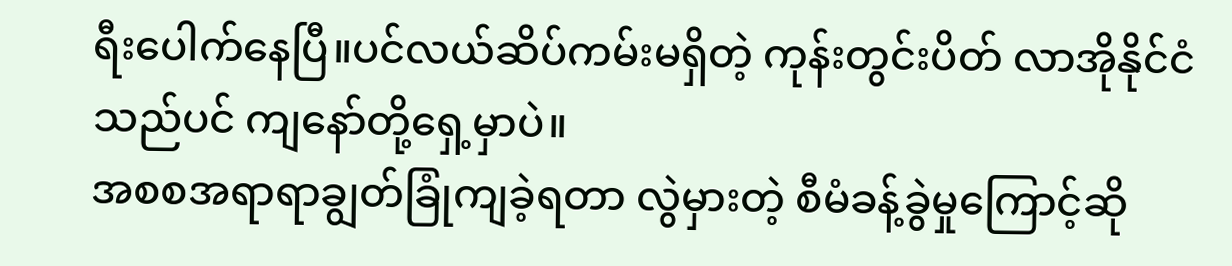ရီးပေါက်နေပြီ။ပင်လယ်ဆိပ်ကမ်းမရှိတဲ့ ကုန်းတွင်းပိတ် လာအိုနိုင်ငံသည်ပင် ကျနော်တို့ရှေ့မှာပဲ။
အစစအရာရာချွတ်ခြုံကျခဲ့ရတာ လွဲမှားတဲ့ စီမံခန့်ခွဲမှုကြောင့်ဆို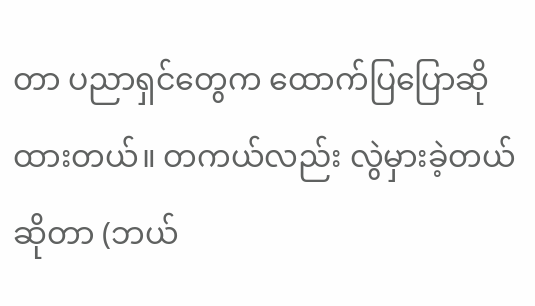တာ ပညာရှင်တွေက ထောက်ပြပြောဆိုထားတယ်။ တကယ်လည်း လွဲမှားခဲ့တယ်ဆိုတာ (ဘယ်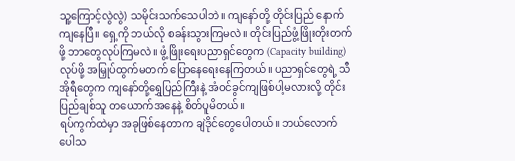သူ့ကြောင့်လွဲလွဲ) သမိုင်းသက်သေပါဘဲ။ ကျနော်တို့ တိုင်းပြည် နောက်ကျနေပြီ။ ရှေ့ကို ဘယ်လို စခန်းသွားကြမလဲ။ တိုင်းပြည်ဖွံ့ဖြိုးတိုးတက်ဖို့ ဘာတွေလုပ်ကြမလဲ။ ဖွံ့ဖြိုးရေးပညာရှင်တွေက (Capacity building) လုပ်ဖို့ အမြှုပ်ထွက်မတက် ပြောနေရေးနေကြတယ်။ ပညာရှင်တွေရဲ့ သီအိုရီတွေက ကျနော်တို့ရွှေပြည်ကြီးနဲ့ အံဝင်ခွင်ကျဖြစ်ပါ့မလားလို့ တိုင်းပြည်ချစ်သူ တယောက်အနေနဲ့ စိတ်ပူမိတယ်။
ရပ်ကွက်ထဲမှာ အခုဖြစ်နေတာက ချဲဒိုင်တွေပေါတယ်။ ဘယ်လောက်ပေါသ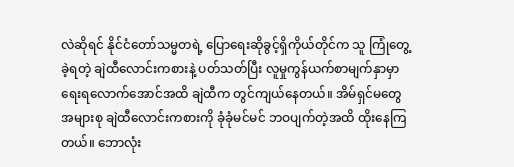လဲဆိုရင် နိုင်ငံတော်သမ္မတရဲ့ ပြောရေးဆိုခွင့်ရှိကိုယ်တိုင်က သူ ကြုံတွေ့ခဲ့ရတဲ့ ချဲထီလောင်းကစားနဲ့ ပတ်သတ်ပြီး လူမှုကွန်ယက်စာမျက်နှာမှာ ရေးရလောက်အောင်အထိ ချဲထီက တွင်ကျယ်နေတယ်။ အိမ်ရှင်မတွေ အများစု ချဲထီလောင်းကစားကို ခုံခုံမင်မင် ဘဝပျက်တဲ့အထိ ထိုးနေကြတယ်။ ဘောလုံး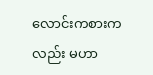လောင်းကစားကလည်း မဟာ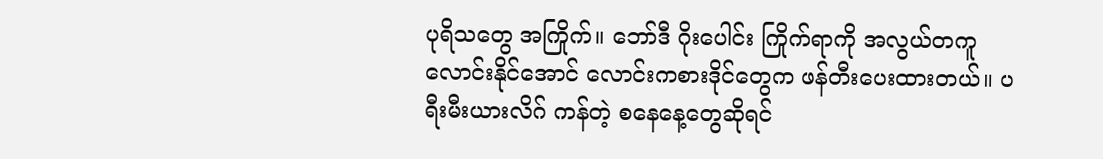ပုရိသတွေ အကြိုက်။ ဘော်ဒီ ဂိုးပေါင်း ကြိုက်ရာကို အလွယ်တကူ လောင်းနိုင်အောင် လောင်းကစားဒိုင်တွေက ဖန်တီးပေးထားတယ်။ ပရီးမီးယားလိဂ် ကန်တဲ့ စနေနေ့တွေဆိုရင်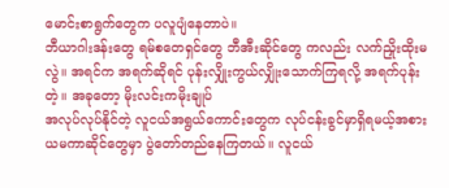မောင်းစာရွက်တွေက ပလူပျံနေတာပဲ။
ဘီယာဂါးဒန်းတွေ ရမ်စတေရှင်တွေ ဘီအီးဆိုင်တွေ ကလည်း လက်ညှိုးထိုးမလွဲ။ အရင်က အရက်ဆိုရင် ပုန်းလျှိုးကွယ်လျှိုးသောက်ကြရလို့ အရက်ပုန်းတဲ့။ အခုတော့ မိုးလင်းကမိုးချုပ်
အလုပ်လုပ်နိုင်တဲ့ လူငယ်အရွယ်ကောင်းတွေက လုပ်ငန်းခွင်မှာရှိရမယ့်အစား ယမကာဆိုင်တွေမှာ ပွဲတော်တည်နေကြတယ်။ လူငယ်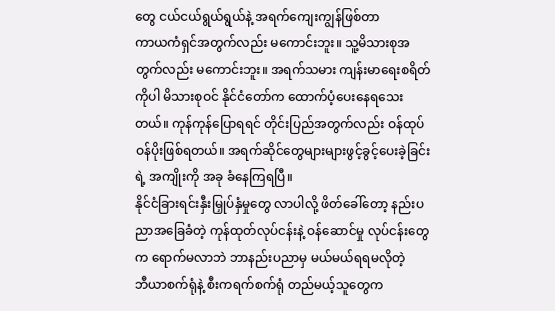တွေ ငယ်ငယ်ရွယ်ရွယ်နဲ့ အရက်ကျေးကျွန်ဖြစ်တာ
ကာယကံရှင်အတွက်လည်း မကောင်းဘူး။ သူ့မိသားစုအတွက်လည်း မကောင်းဘူး။ အရက်သမား ကျန်းမာရေးစရိတ်ကိုပါ မိသားစုဝင် နိုင်ငံတော်က ထောက်ပံ့ပေးနေရသေးတယ်။ ကုန်ကုန်ပြောရရင် တိုင်းပြည်အတွက်လည်း ဝန်ထုပ်ဝန်ပိုးဖြစ်ရတယ်။ အရက်ဆိုင်တွေများများဖွင့်ခွင့်ပေးခဲ့ခြင်းရဲ့ အကျိုးကို အခု ခံနေကြရပြီ။
နိုင်ငံခြားရင်းနှီးမြှုပ်နှံမှုတွေ လာပါလို့ ဖိတ်ခေါ်တော့ နည်းပညာအခြေခံတဲ့ ကုန်ထုတ်လုပ်ငန်းနဲ့ ဝန်ဆောင်မှု လုပ်ငန်းတွေက ရောက်မလာဘဲ ဘာနည်းပညာမှ မယ်မယ်ရရမလိုတဲ့
ဘီယာစက်ရုံနဲ့ စီးကရက်စက်ရုံ တည်မယ့်သူတွေက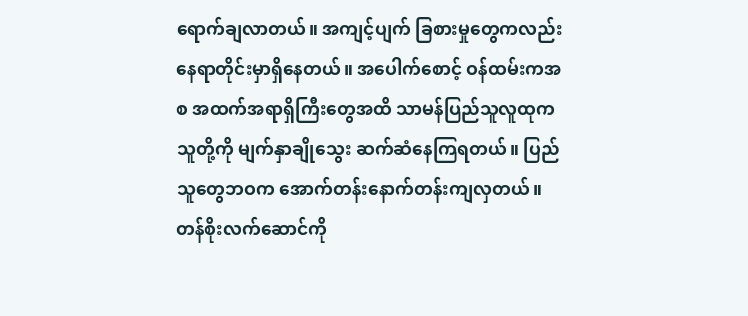ရောက်ချလာတယ်။ အကျင့်ပျက် ခြစားမှုတွေကလည်း နေရာတိုင်းမှာရှိနေတယ်။ အပေါက်စောင့် ဝန်ထမ်းကအစ အထက်အရာရှိကြီးတွေအထိ သာမန်ပြည်သူလူထုက သူတို့ကို မျက်နှာချိုသွေး ဆက်ဆံနေကြရတယ်။ ပြည်သူတွေဘဝက အောက်တန်းနောက်တန်းကျလှတယ်။ တန်စိုးလက်ဆောင်ကို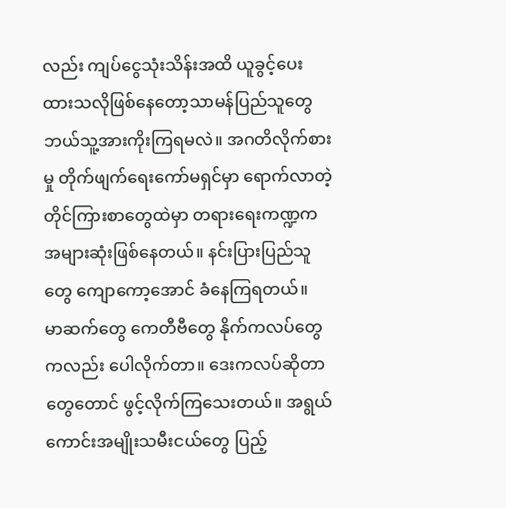လည်း ကျပ်ငွေသုံးသိန်းအထိ ယူခွင့်ပေးထားသလိုဖြစ်နေတော့သာမန်ပြည်သူတွေ ဘယ်သူ့အားကိုးကြရမလဲ။ အဂတိလိုက်စားမှု တိုက်ဖျက်ရေးကော်မရှင်မှာ ရောက်လာတဲ့ တိုင်ကြားစာတွေထဲမှာ တရားရေးကဏ္ဍက အများဆုံးဖြစ်နေတယ်။ နင်းပြားပြည်သူတွေ ကျောကော့အောင် ခံနေကြရတယ်။
မာဆက်တွေ ကေတီဗီတွေ နိုက်ကလပ်တွေကလည်း ပေါလိုက်တာ။ ဒေးကလပ်ဆိုတာတွေတောင် ဖွင့်လိုက်ကြသေးတယ်။ အရွယ်ကောင်းအမျိုးသမီးငယ်တွေ ပြည့်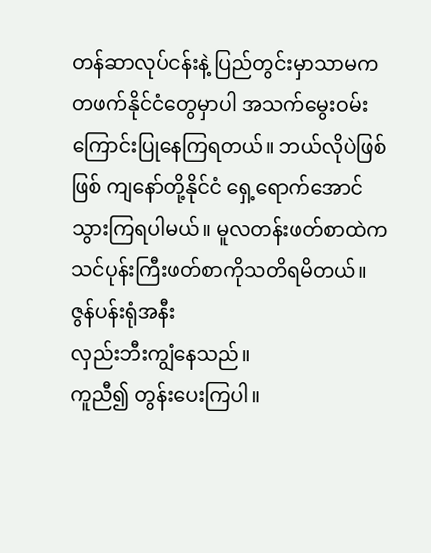တန်ဆာလုပ်ငန်းနဲ့ ပြည်တွင်းမှာသာမက တဖက်နိုင်ငံတွေမှာပါ အသက်မွေးဝမ်းကြောင်းပြုနေကြရတယ်။ ဘယ်လိုပဲဖြစ်ဖြစ် ကျနော်တို့နိုင်ငံ ရှေ့ရောက်အောင်သွားကြရပါမယ်။ မူလတန်းဖတ်စာထဲက သင်ပုန်းကြီးဖတ်စာကိုသတိရမိတယ်။
ဇွန်ပန်းရုံအနီး
လှည်းဘီးကျွံနေသည်။
ကူညီ၍ တွန်းပေးကြပါ။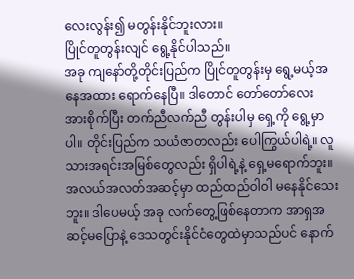လေးလွန်း၍ မတွန်းနိုင်ဘူးလား။
ပြိုင်တူတွန်းလျင် ရွေ့နိုင်ပါသည်။
အခု ကျနော်တို့တိုင်းပြည်က ပြိုင်တူတွန်းမှ ရွေ့မယ့်အနေအထား ရောက်နေပြီ။ ဒါတောင် တော်တော်လေး အားစိုက်ပြီး တက်ညီလက်ညီ တွန်းပါမှ ရှေ့ကို ရွေ့မှာပါ။ တိုင်းပြည်က သယံဇာတလည်း ပေါကြွယ်ပါရဲ့။ လူသားအရင်းအမြစ်တွေလည်း ရှိပါရဲ့နဲ့ ရှေ့မရောက်ဘူး။ အလယ်အလတ်အဆင့်မှာ ထည်ထည်ဝါဝါ မနေနိုင်သေးဘူး။ ဒါပေမယ့် အခု လက်တွေ့ဖြစ်နေတာက အာရှအဆင့်မပြောနဲ့ ဒေသတွင်းနိုင်ငံတွေထဲမှာသည်ပင် နောက်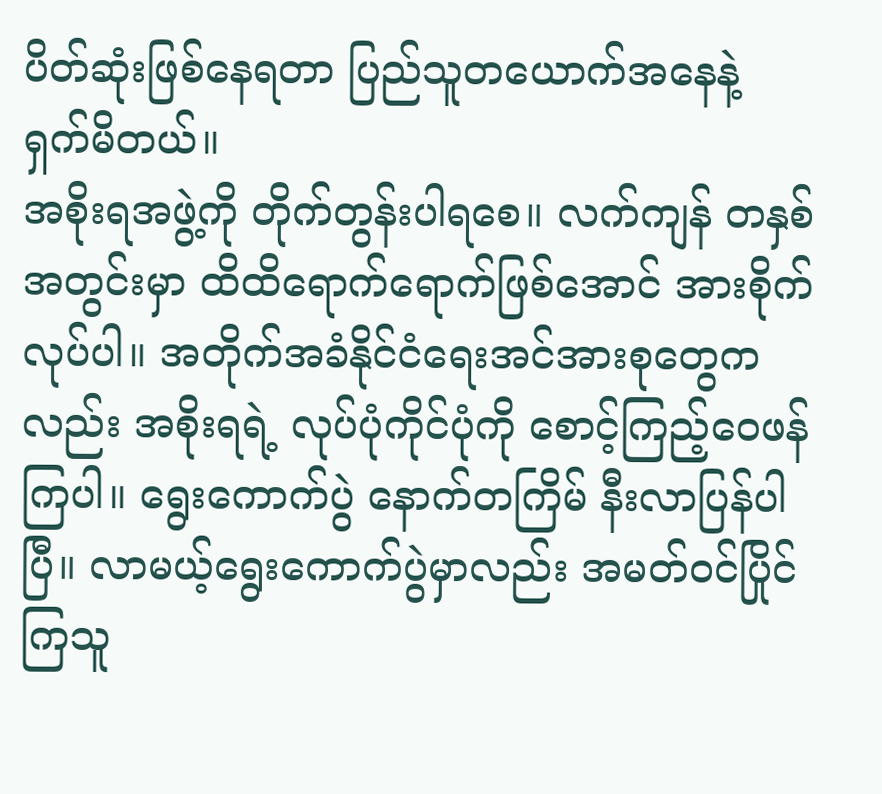ပိတ်ဆုံးဖြစ်နေရတာ ပြည်သူတယောက်အနေနဲ့ ရှက်မိတယ်။
အစိုးရအဖွဲ့ကို တိုက်တွန်းပါရစေ။ လက်ကျန် တနှစ်အတွင်းမှာ ထိထိရောက်ရောက်ဖြစ်အောင် အားစိုက်လုပ်ပါ။ အတိုက်အခံနိုင်ငံရေးအင်အားစုတွေကလည်း အစိုးရရဲ့ လုပ်ပုံကိုင်ပုံကို စောင့်ကြည့်ဝေဖန်ကြပါ။ ရွေးကောက်ပွဲ နောက်တကြိမ် နီးလာပြန်ပါပြီ။ လာမယ့်ရွေးကောက်ပွဲမှာလည်း အမတ်ဝင်ပြိုင်ကြသူ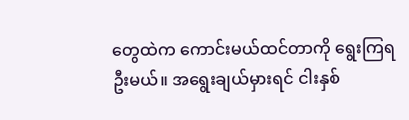တွေထဲက ကောင်းမယ်ထင်တာကို ရွေးကြရဦးမယ်။ အရွေးချယ်မှားရင် ငါးနှစ်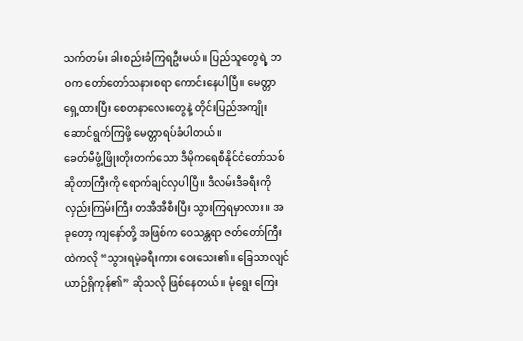သက်တမ်း ခါးစည်းခံကြရဦးမယ်။ ပြည်သူတွေရဲ့ ဘဝက တော်တော်သနားစရာ ကောင်းနေပါပြီ။ မေတ္တာရှေ့ထားပြီး စေတနာလေးတွေနဲ့ တိုင်းပြည်အကျိုးဆောင်ရွက်ကြဖို့ မေတ္တာရပ်ခံပါတယ်။
ခေတ်မီဖွံ့ဖြိုးတိုးတက်သော ဒီမိုကရေစီနိုင်ငံတော်သစ် ဆိုတာကြီးကို ရောက်ချင်လှပါပြီ။ ဒီလမ်းဒီခရီးကို လှည်းကြမ်းကြီး တအီအီစီးပြီး သွားကြရမှာလား။ အခုတော့ ကျနော်တို့ အဖြစ်က ဝေသန္တရာ ဇတ်တော်ကြီးထဲကလို “သွားရမဲ့ခရီးကား ဝေးသေး၏။ ခြေသာလျင် ယာဉ်ရှိကုန်၏” ဆိုသလို ဖြစ်နေတယ်။ မုံရွေး ကြေး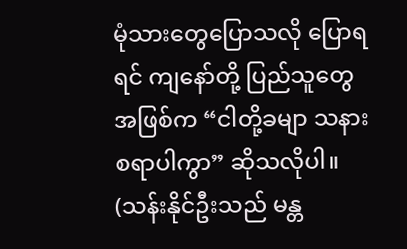မုံသားတွေပြောသလို ပြောရရင် ကျနော်တို့ ပြည်သူတွေအဖြစ်က “ငါတို့ခမျာ သနားစရာပါကွာ” ဆိုသလိုပါ။
(သန်းနိုင်ဦးသည် မန္တ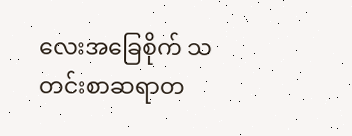လေးအခြေစိုက် သတင်းစာဆရာတ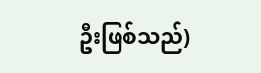ဦးဖြစ်သည်)